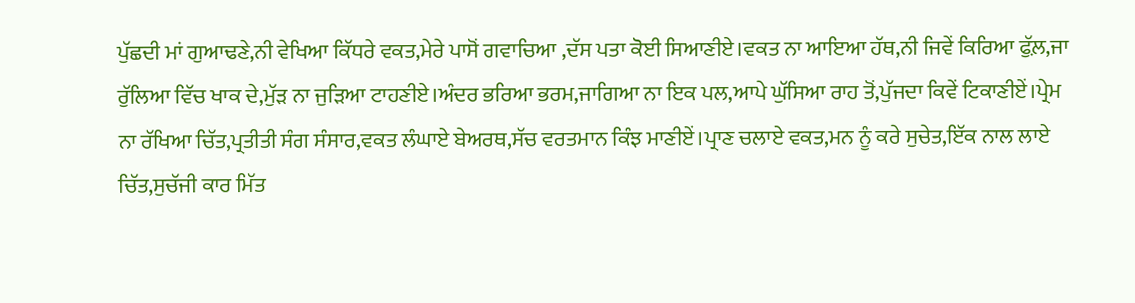ਪੁੱਛਦੀ ਮਾਂ ਗੁਆਢਣੇ,ਨੀ ਵੇਖਿਆ ਕਿੱਧਰੇ ਵਕਤ,ਮੇਰੇ ਪਾਸੋਂ ਗਵਾਚਿਆ ,ਦੱਸ ਪਤਾ ਕੋਈ ਸਿਆਣੀਏ।ਵਕਤ ਨਾ ਆਇਆ ਹੱਥ,ਨੀ ਜਿਵੇਂ ਕਿਰਿਆ ਫੁੱਲ਼,ਜਾ ਰੁੱਲਿਆ ਵਿੱਚ ਖਾਕ ਦੇ,ਮੁੱੜ ਨਾ ਜੁੜਿਆ ਟਾਹਣੀਏ।ਅੰਦਰ ਭਰਿਆ ਭਰਮ,ਜਾਗਿਆ ਨਾ ਇਕ ਪਲ,ਆਪੇ ਘੁੱਸਿਆ ਰਾਹ ਤੋਂ,ਪੁੱਜਦਾ ਕਿਵੇਂ ਟਿਕਾਣੀਏਂ।ਪ੍ਰੇਮ ਨਾ ਰੱਖਿਆ ਚਿੱਤ,ਪ੍ਰਤੀਤੀ ਸੰਗ ਸੰਸਾਰ,ਵਕਤ ਲੰਘਾਏ ਬੇਅਰਥ,ਸੱਚ ਵਰਤਮਾਨ ਕਿੰਝ ਮਾਣੀਏਂ।ਪ੍ਰਾਣ ਚਲਾਏ ਵਕਤ,ਮਨ ਨੂੰ ਕਰੇ ਸੁਚੇਤ,ਇੱਕ ਨਾਲ ਲਾਏ ਚਿੱਤ,ਸੁਚੱਜੀ ਕਾਰ ਮਿੱਤ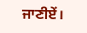ਜਾਣੀਏਂ।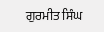ਗੁਰਮੀਤ ਸਿੰਘ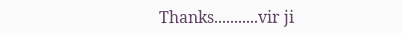Thanks...........vir ji